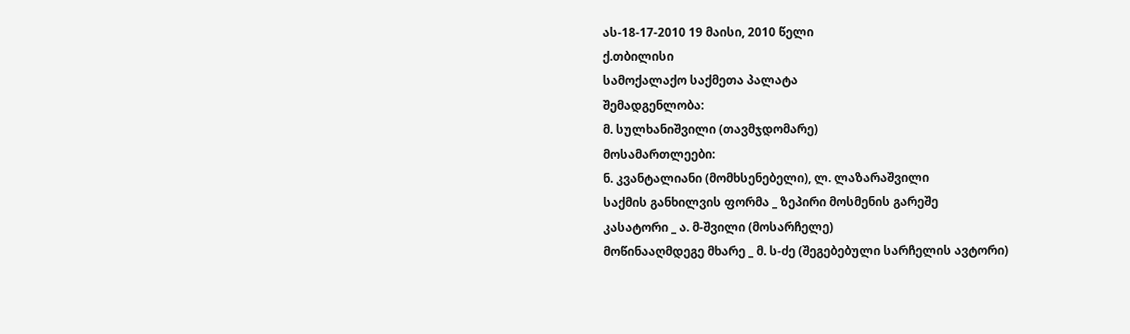ას-18-17-2010 19 მაისი, 2010 წელი
ქ.თბილისი
სამოქალაქო საქმეთა პალატა
შემადგენლობა:
მ. სულხანიშვილი (თავმჯდომარე)
მოსამართლეები:
ნ. კვანტალიანი (მომხსენებელი), ლ. ლაზარაშვილი
საქმის განხილვის ფორმა _ ზეპირი მოსმენის გარეშე
კასატორი _ ა. მ-შვილი (მოსარჩელე)
მოწინააღმდეგე მხარე _ მ. ს-ძე (შეგებებული სარჩელის ავტორი)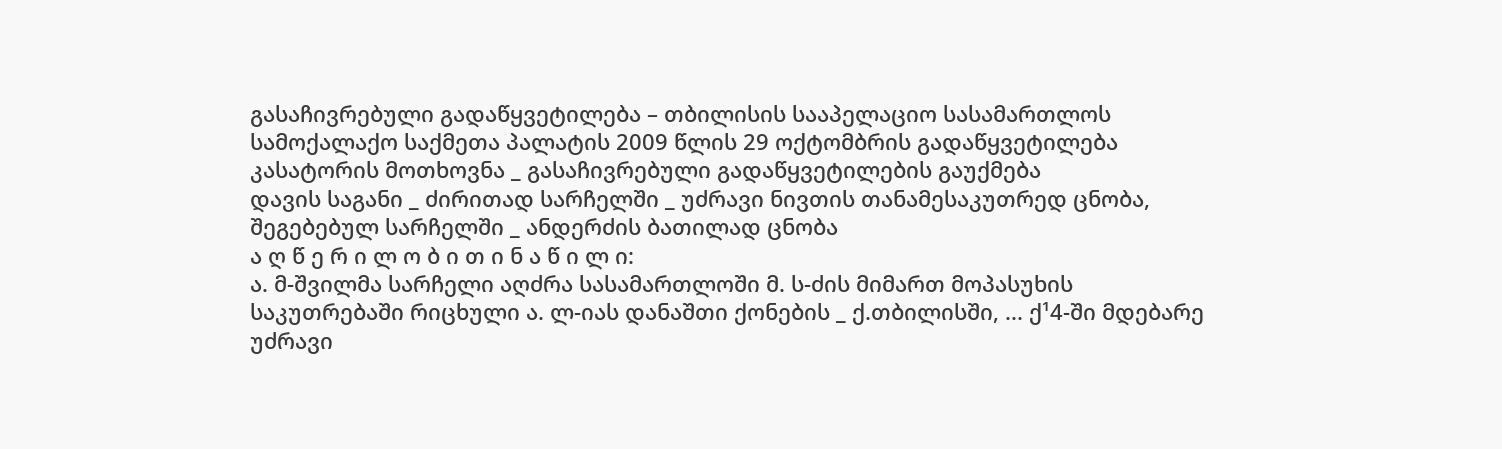გასაჩივრებული გადაწყვეტილება – თბილისის სააპელაციო სასამართლოს სამოქალაქო საქმეთა პალატის 2009 წლის 29 ოქტომბრის გადაწყვეტილება
კასატორის მოთხოვნა _ გასაჩივრებული გადაწყვეტილების გაუქმება
დავის საგანი _ ძირითად სარჩელში _ უძრავი ნივთის თანამესაკუთრედ ცნობა, შეგებებულ სარჩელში _ ანდერძის ბათილად ცნობა
ა ღ წ ე რ ი ლ ო ბ ი თ ი ნ ა წ ი ლ ი:
ა. მ-შვილმა სარჩელი აღძრა სასამართლოში მ. ს-ძის მიმართ მოპასუხის საკუთრებაში რიცხული ა. ლ-იას დანაშთი ქონების _ ქ.თბილისში, ... ქ¹4-ში მდებარე უძრავი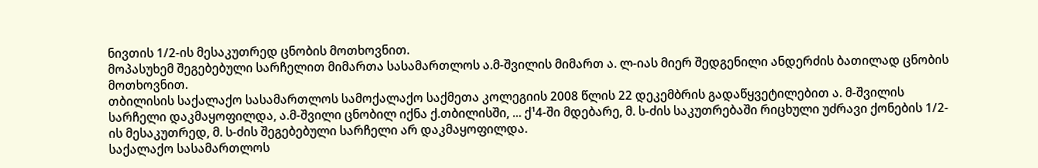ნივთის 1/2-ის მესაკუთრედ ცნობის მოთხოვნით.
მოპასუხემ შეგებებული სარჩელით მიმართა სასამართლოს ა.მ-შვილის მიმართ ა. ლ-იას მიერ შედგენილი ანდერძის ბათილად ცნობის მოთხოვნით.
თბილისის საქალაქო სასამართლოს სამოქალაქო საქმეთა კოლეგიის 2008 წლის 22 დეკემბრის გადაწყვეტილებით ა. მ-შვილის სარჩელი დაკმაყოფილდა, ა.მ-შვილი ცნობილ იქნა ქ.თბილისში, ... ქ¹4-ში მდებარე, მ. ს-ძის საკუთრებაში რიცხული უძრავი ქონების 1/2-ის მესაკუთრედ, მ. ს-ძის შეგებებული სარჩელი არ დაკმაყოფილდა.
საქალაქო სასამართლოს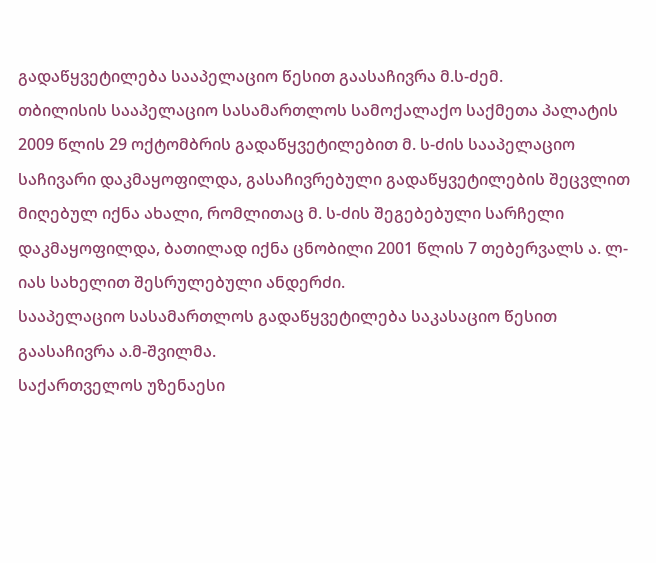გადაწყვეტილება სააპელაციო წესით გაასაჩივრა მ.ს-ძემ.
თბილისის სააპელაციო სასამართლოს სამოქალაქო საქმეთა პალატის 2009 წლის 29 ოქტომბრის გადაწყვეტილებით მ. ს-ძის სააპელაციო საჩივარი დაკმაყოფილდა, გასაჩივრებული გადაწყვეტილების შეცვლით მიღებულ იქნა ახალი, რომლითაც მ. ს-ძის შეგებებული სარჩელი დაკმაყოფილდა, ბათილად იქნა ცნობილი 2001 წლის 7 თებერვალს ა. ლ-იას სახელით შესრულებული ანდერძი.
სააპელაციო სასამართლოს გადაწყვეტილება საკასაციო წესით გაასაჩივრა ა.მ-შვილმა.
საქართველოს უზენაესი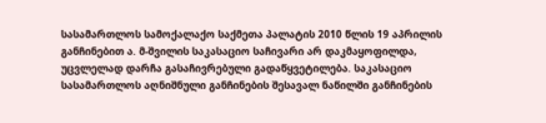სასამართლოს სამოქალაქო საქმეთა პალატის 2010 წლის 19 აპრილის განჩინებით ა. მ-შვილის საკასაციო საჩივარი არ დაკმაყოფილდა, უცვლელად დარჩა გასაჩივრებული გადაწყვეტილება. საკასაციო სასამართლოს აღნიშნული განჩინების შესავალ ნაწილში განჩინების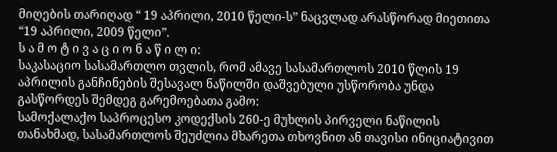მიღების თარიღად “ 19 აპრილი, 2010 წელი-ს” ნაცვლად არასწორად მიეთითა “19 აპრილი, 2009 წელი”.
ს ა მ ო ტ ი ვ ა ც ი ო ნ ა წ ი ლ ი:
საკასაციო სასამართლო თვლის, რომ ამავე სასამართლოს 2010 წლის 19 აპრილის განჩინების შესავალ ნაწილში დაშვებული უსწორობა უნდა გასწორდეს შემდეგ გარემოებათა გამო:
სამოქალაქო საპროცესო კოდექსის 260-ე მუხლის პირველი ნაწილის თანახმად, სასამართლოს შეუძლია მხარეთა თხოვნით ან თავისი ინიციატივით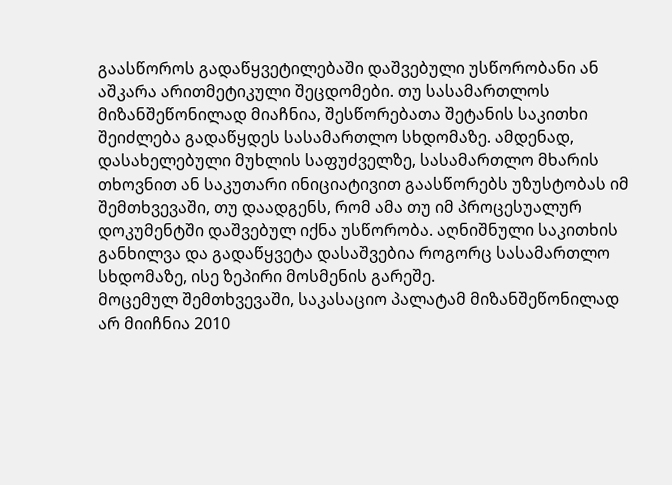გაასწოროს გადაწყვეტილებაში დაშვებული უსწორობანი ან აშკარა არითმეტიკული შეცდომები. თუ სასამართლოს მიზანშეწონილად მიაჩნია, შესწორებათა შეტანის საკითხი შეიძლება გადაწყდეს სასამართლო სხდომაზე. ამდენად, დასახელებული მუხლის საფუძველზე, სასამართლო მხარის თხოვნით ან საკუთარი ინიციატივით გაასწორებს უზუსტობას იმ შემთხვევაში, თუ დაადგენს, რომ ამა თუ იმ პროცესუალურ დოკუმენტში დაშვებულ იქნა უსწორობა. აღნიშნული საკითხის განხილვა და გადაწყვეტა დასაშვებია როგორც სასამართლო სხდომაზე, ისე ზეპირი მოსმენის გარეშე.
მოცემულ შემთხვევაში, საკასაციო პალატამ მიზანშეწონილად არ მიიჩნია 2010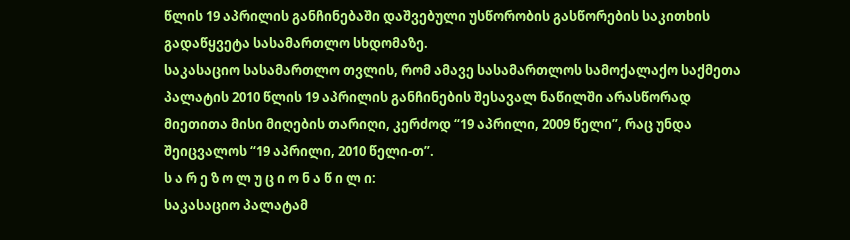წლის 19 აპრილის განჩინებაში დაშვებული უსწორობის გასწორების საკითხის გადაწყვეტა სასამართლო სხდომაზე.
საკასაციო სასამართლო თვლის, რომ ამავე სასამართლოს სამოქალაქო საქმეთა პალატის 2010 წლის 19 აპრილის განჩინების შესავალ ნაწილში არასწორად მიეთითა მისი მიღების თარიღი, კერძოდ “19 აპრილი, 2009 წელი”, რაც უნდა შეიცვალოს “19 აპრილი, 2010 წელი-თ”.
ს ა რ ე ზ ო ლ უ ც ი ო ნ ა წ ი ლ ი:
საკასაციო პალატამ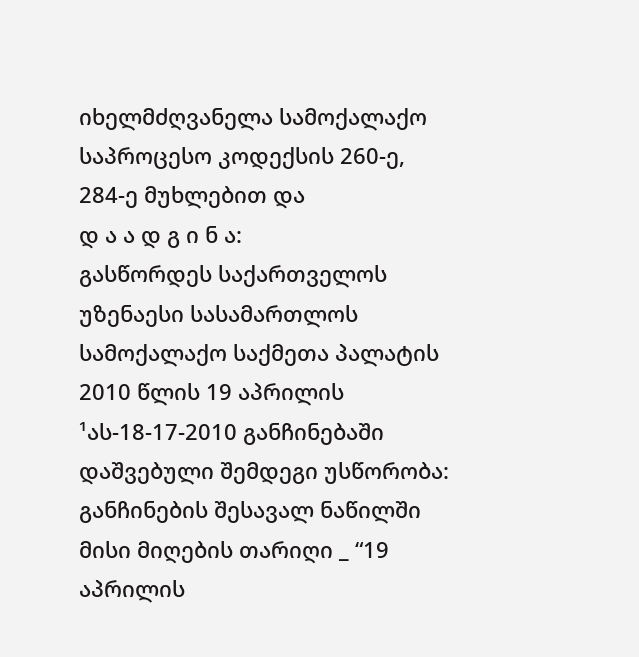იხელმძღვანელა სამოქალაქო საპროცესო კოდექსის 260-ე, 284-ე მუხლებით და
დ ა ა დ გ ი ნ ა:
გასწორდეს საქართველოს უზენაესი სასამართლოს სამოქალაქო საქმეთა პალატის 2010 წლის 19 აპრილის ¹ას-18-17-2010 განჩინებაში დაშვებული შემდეგი უსწორობა:
განჩინების შესავალ ნაწილში მისი მიღების თარიღი _ “19 აპრილის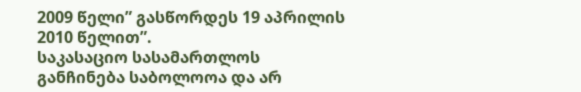2009 წელი” გასწორდეს 19 აპრილის 2010 წელით”.
საკასაციო სასამართლოს განჩინება საბოლოოა და არ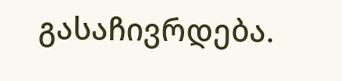გასაჩივრდება.